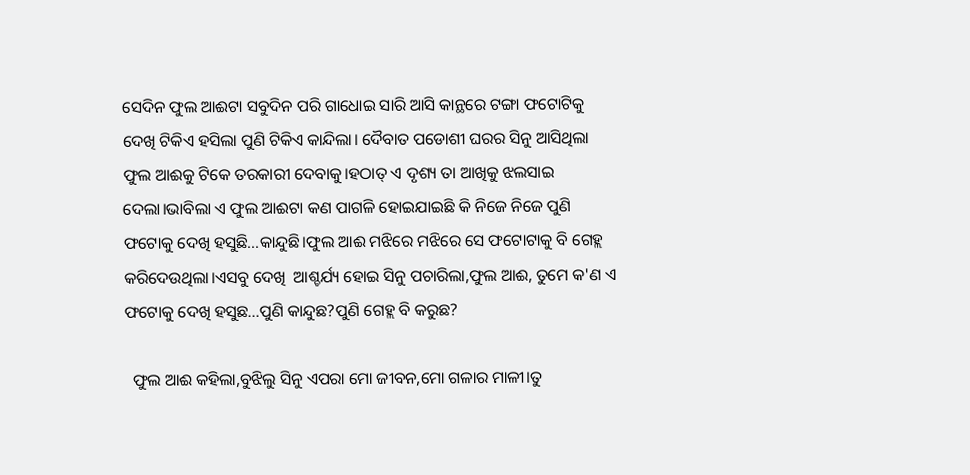ସେଦିନ ଫୁଲ ଆଈଟା ସବୁଦିନ ପରି ଗାଧୋଇ ସାରି ଆସି କାନ୍ଥରେ ଟଙ୍ଗା ଫଟୋଟିକୁ ଦେଖି ଟିକିଏ ହସିଲା ପୁଣି ଟିକିଏ କାନ୍ଦିଲା। ଦୈବାତ ପଡୋଶୀ ଘରର ସିନୁ ଆସିଥିଲା ଫୁଲ ଆଈକୁ ଟିକେ ତରକାରୀ ଦେବାକୁ।ହଠାତ୍ ଏ ଦୃଶ୍ୟ ତା ଆଖିକୁ ଝଲସାଇ ଦେଲା।ଭାବିଲା ଏ ଫୁଲ ଆଈଟା କଣ ପାଗଳି ହୋଇଯାଇଛି କି ନିଜେ ନିଜେ ପୁଣି ଫଟୋକୁ ଦେଖି ହସୁଛି...କାନ୍ଦୁଛି।ଫୁଲ ଆଈ ମଝିରେ ମଝିରେ ସେ ଫଟୋଟାକୁ ବି ଗେହ୍ଲ କରିଦେଉଥିଲା।ଏସବୁ ଦେଖି  ଆଶ୍ଚର୍ଯ୍ୟ ହୋଇ ସିନୁ ପଚାରିଲା,ଫୁଲ ଆଈ, ତୁମେ କ'ଣ ଏ ଫଟୋକୁ ଦେଖି ହସୁଛ...ପୁଣି କାନ୍ଦୁଛ?ପୁଣି ଗେହ୍ଲ ବି କରୁଛ?

  ଫୁଲ ଆଈ କହିଲା,ବୁଝିଲୁ ସିନୁ ଏପରା ମୋ ଜୀବନ,ମୋ ଗଳାର ମାଳୀ।ତୁ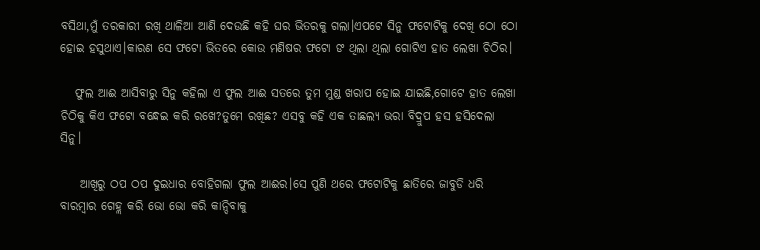ବସିଥା,ମୁଁ ତରକାରୀ ରଖି ଥାଳିଆ ଆଣି ଦେଉଛି କହି ଘର ଭିତରକୁ ଗଲା।ଏପଟେ ସିନୁ ଫଟୋଟିକୁ ଦେଖି ଠୋ ଠୋ ହୋଇ ହସୁଥାଏ।କାରଣ ସେ ଫଟୋ ଭିତରେ କୋଉ ମଣିଷର ଫଟୋ ଙ ଥିଲା ଥିଲା ଗୋଟିଏ ହାତ ଲେଖା ଚିଠିର।

   ଫୁଲ ଆଈ ଆସିବାରୁ ସିନୁ କହିଲା ଏ ଫୁଲ ଆଈ ସତରେ ତୁମ ମୁଣ୍ଡ ଖରାପ ହୋଇ ଯାଇଛି,ଗୋଟେ ହାତ ଲେଖା ଚିଠିକୁ କିଏ ଫଟୋ ବନ୍ଧେଇ କରି ରଖେ?ତୁମେ ରଖିଛ? ଏସବୁ କହି ଏକ ତାଛଲ୍ୟ ଭରା ବିଦ୍ରୁପ ହସ ହସିଦେଲା ସିନୁ।

    ଆଖିରୁ ଠପ ଠପ ଦୁଇଧାର ବୋହିଗଲା ଫୁଲ ଆଈର।ସେ ପୁଣି ଥରେ ଫଟୋଟିକୁ ଛାତିରେ ଜାବୁଡି ଧରି ବାରମ୍ବାର ଗେହ୍ଲ କରି ଭୋ ଭୋ କରି କାନ୍ଦିବାକୁ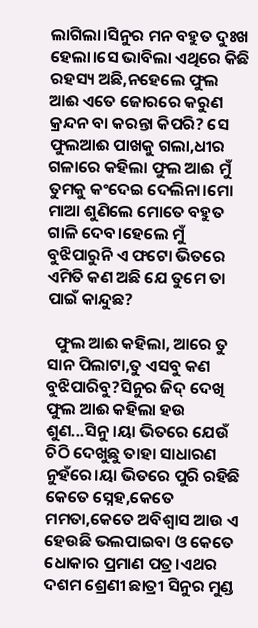ଲାଗିଲା।ସିନୁର ମନ ବହୁତ ଦୁଃଖ ହେଲା।ସେ ଭାବିଲା ଏଥିରେ କିଛି ରହସ୍ୟ ଅଛି,ନହେଲେ ଫୁଲ ଆଈ ଏତେ ଜୋରରେ କରୁଣ କ୍ରନ୍ଦନ ବା କରନ୍ତା କିପରି? ସେ ଫୁଲଆଈ ପାଖକୁ ଗଲା,ଧୀର ଗଳାରେ କହିଲା ଫୁଲ ଆଈ ମୁଁ ତୁମକୁ କଂଦେଇ ଦେଲିନା।ମୋ ମାଆ ଶୁଣିଲେ ମୋତେ ବହୁତ ଗାଳି ଦେବ।ହେଲେ ମୁଁ ବୁଝିପାରୁନି ଏ ଫଟୋ ଭିତରେ ଏମିତି କଣ ଅଛି ଯେ ତୁମେ ତା ପାଇଁ କାନ୍ଦୁଛ?

  ଫୁଲ ଆଈ କହିଲା, ଆରେ ତୁ ସାନ ପିଲାଟା,ତୁ ଏସବୁ କଣ ବୁଝିପାରିବୁ?ସିନୁର ଜିଦ୍ ଦେଖି ଫୁଲ ଆଈ କହିଲା ହଉ ଶୁଣ...ସିନୁ।ୟା ଭିତରେ ଯେଉଁ ଚିଠି ଦେଖୁଛୁ ତାହା ସାଧାରଣ ନୁହଁରେ।ୟା ଭିତରେ ପୁରି ରହିଛି କେତେ ସ୍ନେହ,କେତେ ମମତା,କେତେ ଅବିଶ୍ୱାସ ଆଉ ଏ ହେଉଛି ଭଲପାଇବା ଓ କେତେ ଧୋକାର ପ୍ରମାଣ ପତ୍ର।ଏଥର ଦଶମ ଶ୍ରେଣୀ ଛାତ୍ରୀ ସିନୁର ମୁଣ୍ଡ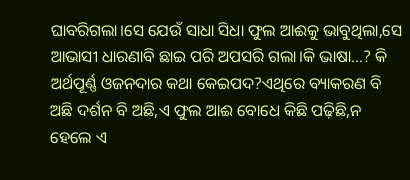ଘାବରିଗଲା।ସେ ଯେଉଁ ସାଧା ସିଧା ଫୁଲ ଆଈକୁ ଭାବୁଥିଲା,ସେ ଆଭାସୀ ଧାରଣାବି ଛାଇ ପରି ଅପସରି ଗଲା।କି ଭାଷା...? କି ଅର୍ଥପୂର୍ଣ୍ଣ ଓଜନଦାର କଥା କେଇପଦ?ଏଥିରେ ବ୍ୟାକରଣ ବି ଅଛି ଦର୍ଶନ ବି ଅଛି,ଏ ଫୁଲ ଆଈ ବୋଧେ କିଛି ପଢ଼ିଛି,ନ ହେଲେ ଏ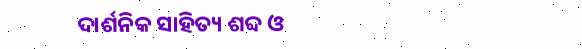ଦାର୍ଶନିକ ସାହିତ୍ୟ ଶବ୍ଦ ଓ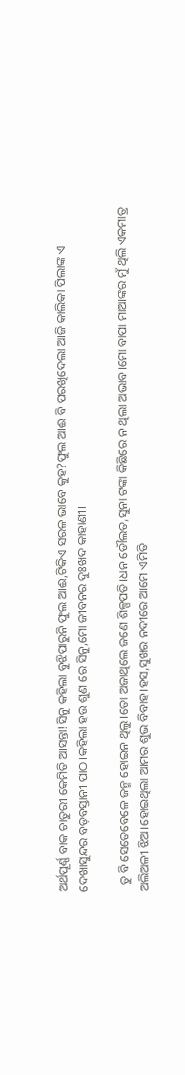ଅର୍ଥପୂର୍ଣ୍ଣ ବାକ ଚାତୁରୀ କେମିତି ଆସନ୍ତା!ସିନୁ କହିଲା ବୁଝିପାରୁନି ଫୁଲ ଆଈ,ଟିକିଏ ସରଳ ଭାବେ କୁହ?ଫୁଲ ଆଈ ବି ପରଖିଦେଲା ଆଜି କାଲିକା ପିଲାଙ୍କ ଏ ଦେଖାସୁନ୍ଦର ବଡ଼ବସ୍ତାନୀ ପାଠ।କହିଲା ହଉ ଶୁଣ ରେ ସିନୁ,ମୋ ଜୀବନର ଦୁଃଖଦ କାହାଣୀ।

  ତୁ ବି ସେତେବେଳେ ଜନ୍ମ ହୋଇନ ଥିଲୁ।ତୋ ଅଜାଥିଲେ ଜଣେ ଶିଳ୍ପପତି।ଧନ ଡୌଲତ,ସୁନା ଟଙ୍କା କିଛିରେ ନ ଥିଲା ଅଭାବ।ମୋ ବାପା ମାଆଙ୍କର ମୁଁ ଥିଲି ଏକମାତ୍ର ଅଲିଅଳୀ ଝିଅ।ହୋଇଥିଲା ଆମର ଶୁଭ ବିବାହ।ହସ,ସୁଖର ନଦୀରେ ଆମେ ଏମିତି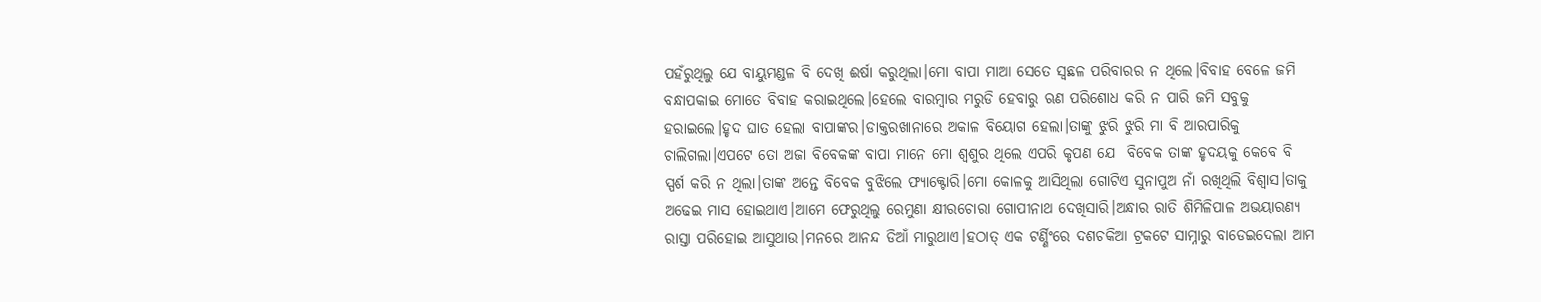ପହଁରୁଥିଲୁ ଯେ ବାୟୁମଣ୍ଡଳ ବି ଦେଖି ଈର୍ଷା କରୁଥିଲା।ମୋ ବାପା ମାଆ ସେତେ ସ୍ଵଛଳ ପରିବାରର ନ ଥିଲେ।ବିବାହ ବେଳେ ଜମି ବନ୍ଧାପକାଇ ମୋତେ ବିବାହ କରାଇଥିଲେ।ହେଲେ ବାରମ୍ବାର ମରୁଡି ହେବାରୁ ଋଣ ପରିଶୋଧ କରି ନ ପାରି ଜମି ସବୁକୁ ହରାଇଲେ।ହୃଦ ଘାତ ହେଲା ବାପାଙ୍କର।ଡାକ୍ତରଖାନାରେ ଅକାଳ ବିୟୋଗ ହେଲା।ତାଙ୍କୁ ଝୁରି ଝୁରି ମା ବି ଆରପାରିକୁ ଚାଲିଗଲା।ଏପଟେ ତୋ ଅଜା ବିବେକଙ୍କ ବାପା ମାନେ ମୋ ଶ୍ୱଶୁର ଥିଲେ ଏପରି କୃପଣ ଯେ  ବିବେକ ତାଙ୍କ ହୃଦୟକୁ କେବେ ବି ସ୍ପର୍ଶ କରି ନ ଥିଲା।ତାଙ୍କ ଅନ୍ତେ ବିବେକ ବୁଝିଲେ ଫ୍ୟାକ୍ଟୋରି।ମୋ କୋଳକୁ ଆସିଥିଲା ଗୋଟିଏ ସୁନାପୁଅ ନାଁ ରଖିଥିଲି ବିଶ୍ୱାସ।ତାକୁ ଅଢେଇ ମାସ ହୋଇଥାଏ।ଆମେ ଫେରୁଥିଲୁ ରେମୁଣା କ୍ଷୀରଚୋରା ଗୋପୀନାଥ ଦେଖିସାରି।ଅନ୍ଧାର ରାତି ଶିମିଳିପାଳ ଅଭୟାରଣ୍ୟ ରାସ୍ତା ପରିହୋଇ ଆସୁଥାଉ।ମନରେ ଆନନ୍ଦ ଡିଆଁ ମାରୁଥାଏ।ହଠାତ୍ ଏକ ଟର୍ଣ୍ଣିଂରେ ଦଶଚକିଆ ଟ୍ରକଟେ ସାମ୍ନାରୁ ବାଡେଇଦେଲା ଆମ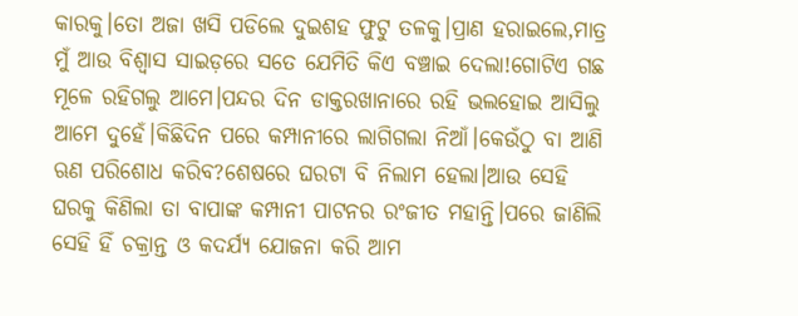କାରକୁ।ତୋ ଅଜା ଖସି ପଡିଲେ ଦୁଇଶହ ଫୁଟୁ ତଳକୁ।ପ୍ରାଣ ହରାଇଲେ,ମାତ୍ର ମୁଁ ଆଉ ବିଶ୍ୱାସ ସାଇଡ଼ରେ ସତେ ଯେମିତି କିଏ ବଞ୍ଚାଇ ଦେଲା!ଗୋଟିଏ ଗଛ ମୂଳେ ରହିଗଲୁ ଆମେ।ପନ୍ଦର ଦିନ ଡାକ୍ତରଖାନାରେ ରହି ଭଲହୋଇ ଆସିଲୁ ଆମେ ଦୁହେଁ।କିଛିଦିନ ପରେ କମ୍ପାନୀରେ ଲାଗିଗଲା ନିଆଁ।କେଉଁଠୁ ବା ଆଣି ଋଣ ପରିଶୋଧ କରିବ?ଶେଷରେ ଘରଟା ବି ନିଲାମ ହେଲା।ଆଉ ସେହି ଘରକୁ କିଣିଲା ତା ବାପାଙ୍କ କମ୍ପାନୀ ପାଟନର ରଂଜୀତ ମହାନ୍ତି।ପରେ ଜାଣିଲି ସେହି ହିଁ ଚକ୍ରାନ୍ତ ଓ କଦର୍ଯ୍ୟ ଯୋଜନା କରି ଆମ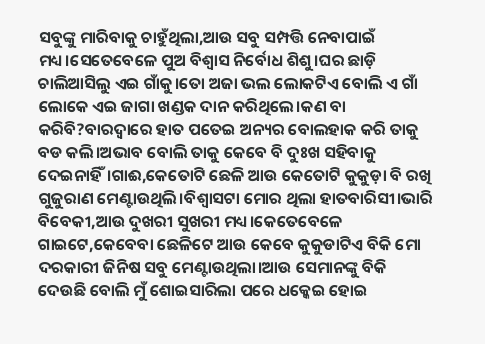ସବୁଙ୍କୁ ମାରିବାକୁ ଚାହୁଁଥିଲା,ଆଉ ସବୁ ସମ୍ପତ୍ତି ନେବାପାଇଁ ମଧ୍ୟ।ସେତେବେଳେ ପୁଅ ବିଶ୍ୱାସ ନିର୍ବୋଧ ଶିଶୁ।ଘର ଛାଡ଼ି ଚାଲିଆସିଲୁ ଏଇ ଗାଁକୁ।ତୋ ଅଜା ଭଲ ଲୋକଟିଏ ବୋଲି ଏ ଗାଁ ଲୋକେ ଏଇ ଜାଗା ଖଣ୍ଡକ ଦାନ କରିଥିଲେ।କଣ ବା କରିବି?ବାରଦ୍ୱାରେ ହାତ ପତେଇ ଅନ୍ୟର ବୋଲହାକ କରି ତାକୁ ବଡ କଲି।ଅଭାବ ବୋଲି ତାକୁ କେବେ ବି ଦୁଃଖ ସହିବାକୁ ଦେଇନାହିଁ।ଗାଈ,କେତୋଟି ଛେଳି ଆଉ କେତୋଟି କୁକୁଡ଼ା ବି ରଖି ଗୁଜୁରାଣ ମେଣ୍ଟାଉଥିଲି।ବିଶ୍ୱାସଟା ମୋର ଥିଲା ହାତବାରିସୀ।ଭାରି ବିବେକୀ,ଆଉ ଦୁଖରୀ ସୁଖରୀ ମଧ୍ୟ।କେତେବେଳେ ଗାଇଟେ,କେବେବା ଛେଳିଟେ ଆଉ କେବେ କୁକୁଡାଟିଏ ବିକି ମୋ ଦରକାରୀ ଜିନିଷ ସବୁ ମେଣ୍ଟାଉଥିଲା।ଆଉ ସେମାନଙ୍କୁ ବିକି ଦେଉଛି ବୋଲି ମୁଁ ଶୋଇସାରିଲା ପରେ ଧକ୍କେଇ ହୋଇ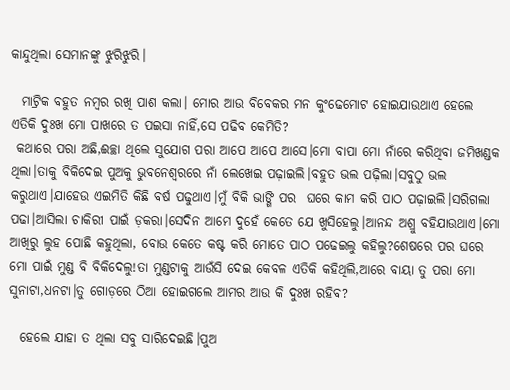କାନ୍ଦୁଥିଲା ସେମାନଙ୍କୁ ଝୁରିଝୁରି।

  ମାଟ୍ରିକ ବହୁତ ନମ୍ବର ରଖି ପାଶ କଲା। ମୋର ଆଉ ବିବେକର ମନ କୁଂଢେମୋଟ ହୋଇଯାଉଥାଏ ହେଲେ ଏତିକି ଦୁଃଖ ମୋ ପାଖରେ ତ ପଇସା ନାହିଁ,ସେ ପଢିବ କେମିତି?
 କଥାରେ ପରା ଅଛି,ଈଚ୍ଛା ଥିଲେ ସୁଯୋଗ ପରା ଆପେ ଆପେ ଆସେ।ମୋ ବାପା ମୋ ନାଁରେ କରିଥିବା ଜମିଖଣ୍ଡକ ଥିଲା।ତାକୁ ବିକିଦେଇ ପୁଅକୁ ଭୁବନେଶ୍ୱରରେ ନାଁ ଲେଖେଇ ପଢ଼ାଇଲି।ବହୁତ ଭଲ ପଢ଼ିଲା।ସବୁଠୁ ଭଲ କରୁଥାଏ।ଯାହେଉ ଏଇମିତି କିଛି ବର୍ଷ ପଢୁଥାଏ।ମୁଁ ବିକି ଭାଙ୍ଗି ପର  ଘରେ କାମ କରି ପାଠ ପଢ଼ାଇଲି।ସରିଗଲା ପଢା।ଆସିଲା ଚାକିରୀ ପାଇଁ ଡ଼କରା।ସେଦିନ ଆମେ ଦୁହେଁ କେତେ ଯେ ଖୁସିହେଲୁ।ଆନନ୍ଦ ଅଶ୍ରୁ ବହିଯାଉଥାଏ।ମୋ ଆଖିରୁ ଲୁହ ପୋଛି କହୁଥିଲା, ବୋଉ କେତେ କଷ୍ଟ କରି ମୋତେ ପାଠ ପଢେଇଲୁ କହିଲୁ?ଶେଷରେ ପର ଘରେ ମୋ ପାଇଁ ମୁଣ୍ଡ ବି ବିକିଦେଲୁ!ତା ମୁଣ୍ଡଟାକୁ ଆଉଁସି ଦେଇ କେବଳ ଏତିକି କହିଥିଲି,ଆରେ ବାୟା ତୁ ପରା ମୋ ସୁନାଟା,ଧନଟା।ତୁ ଗୋଡ଼ରେ ଠିଆ ହୋଇଗଲେ ଆମର ଆଉ କି ଦୁଃଖ ରହିବ?

  ହେଲେ ଯାହା ତ ଥିଲା ସବୁ ସାରିଦେଇଛି।ପୁଅ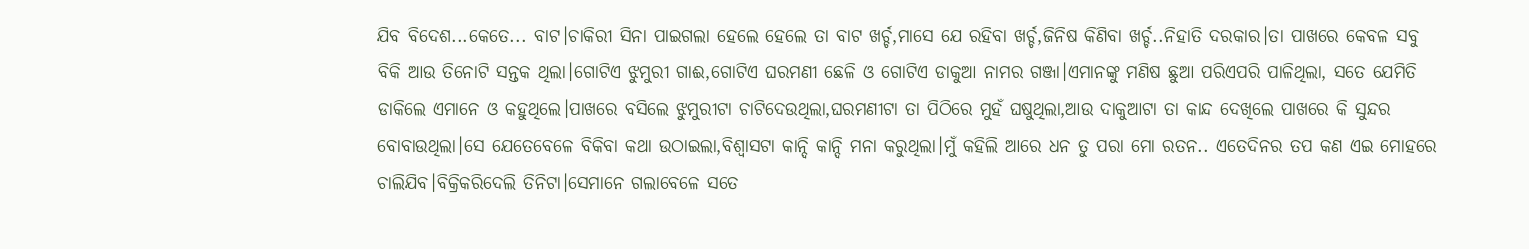ଯିବ ବିଦେଶ...କେତେ... ବାଟ।ଚାକିରୀ ସିନା ପାଇଗଲା ହେଲେ ହେଲେ ତା ବାଟ ଖର୍ଚ୍ଚ,ମାସେ ଯେ ରହିବା ଖର୍ଚ୍ଚ,ଜିନିଷ କିଣିବା ଖର୍ଚ୍ଚ..ନିହାତି ଦରକାର।ତା ପାଖରେ କେବଳ ସବୁ ବିକି ଆଉ ତିନୋଟି ସନ୍ତକ ଥିଲା।ଗୋଟିଏ ଝୁମୁରୀ ଗାଈ,ଗୋଟିଏ ଘରମଣୀ ଛେଳି ଓ ଗୋଟିଏ ଡାକୁଆ ନାମର ଗଞ୍ଜା।ଏମାନଙ୍କୁ ମଣିଷ ଛୁଆ ପରିଏପରି ପାଳିଥିଲା, ସତେ ଯେମିତି ଡାକିଲେ ଏମାନେ ଓ କହୁଥିଲେ।ପାଖରେ ବସିଲେ ଝୁମୁରୀଟା ଚାଟିଦେଉଥିଲା,ଘରମଣୀଟା ତା ପିଠିରେ ମୁହଁ ଘଷୁଥିଲା,ଆଉ ଦାକୁଆଟା ତା କାନ୍ଦ ଦେଖିଲେ ପାଖରେ କି ସୁନ୍ଦର ବୋବାଉଥିଲା।ସେ ଯେତେବେଳେ ବିକିବା କଥା ଉଠାଇଲା,ବିଶ୍ୱାସଟା କାନ୍ଦି କାନ୍ଦି ମନା କରୁଥିଲା।ମୁଁ କହିଲି ଆରେ ଧନ ତୁ ପରା ମୋ ରତନ.. ଏତେଦିନର ତପ କଣ ଏଇ ମୋହରେ ଚାଲିଯିବ।ବିକ୍ରିକରିଦେଲି ତିନିଟା।ସେମାନେ ଗଲାବେଳେ ସତେ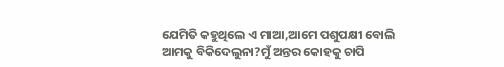ଯେମିତି କହୁଥିଲେ ଏ ମାଆ,ଆମେ ପଶୁପକ୍ଷୀ ବୋଲି ଆମକୁ ବିକିଦେଲୁନା?ମୁଁ ଅନ୍ତର କୋହକୁ ଚାପି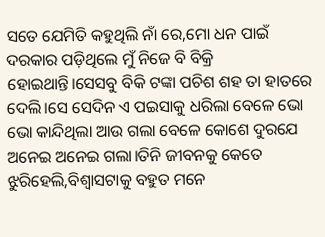ସତେ ଯେମିତି କହୁଥିଲି ନାଁ ରେ,ମୋ ଧନ ପାଇଁ ଦରକାର ପଡ଼ିଥିଲେ ମୁଁ ନିଜେ ବି ବିକ୍ରି ହୋଇଥାନ୍ତି।ସେସବୁ ବିକି ଟଙ୍କା ପଚିଶ ଶହ ତା ହାତରେ ଦେଲି।ସେ ସେଦିନ ଏ ପଇସାକୁ ଧରିଲା ବେଳେ ଭୋ ଭୋ କାନ୍ଦିଥିଲା ଆଉ ଗଲା ବେଳେ କୋଶେ ଦୁରଯେ ଅନେଇ ଅନେଇ ଗଲା।ତିନି ଜୀବନକୁ କେତେ ଝୁରିହେଲି,ବିଶ୍ୱାସଟାକୁ ବହୁତ ମନେ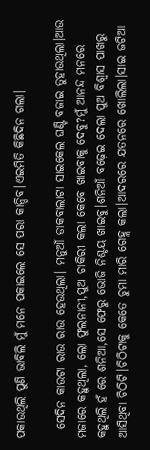ପକାଉଥିଲି ପୁଣି ଭାବିଲି ମୁଁ ମନେ ପକାଇଲେ ସେ ପରା କାନ୍ଦିବ।ଏଇମିତି କିଛିଦିନ ଗଲା।

  ସେଦିନ କାଉଟା ରାଉ ରାଉ ହେଉଥିଲା। ମନୁଆଁ ଡାକବାଲାଟା ସାଇକେଲ ଘଣ୍ଟି ବଜାଇ ତୁହାଉଥିଲା।ଆଉ ମଜାରେ କହୁଥିଲା, ଲୋ ଫୁଲନାନୀ,ପୁଅ ଚାକିରୀ କଲା କେବେ ଖାଇବାକୁ ଦେବୁ?ମୁଁ ଆନନ୍ଦ ମନରେ କହୁଥିଲି ହଁ ରେ ଶନିଆ,ସେ ଫେରୁ ଭୋଜି ନିଶ୍ଚୟ ଖାଇବୁ।ଶନିଆଁ ବଢ଼େଇ ଦେଲା ପୁଅ ବିଶ୍ୱାସ ପାଖରୁ ଆସିଥିବା ଚିଠିଟି।ଚିଠିଟାକୁ କେତେ ଚୁମା ମାରି ଗେହ୍ଲ କଲା।ଆଦରରେ ଯତନରେ ଖୋଲିଲା।ସାଇ ଜଟିଆ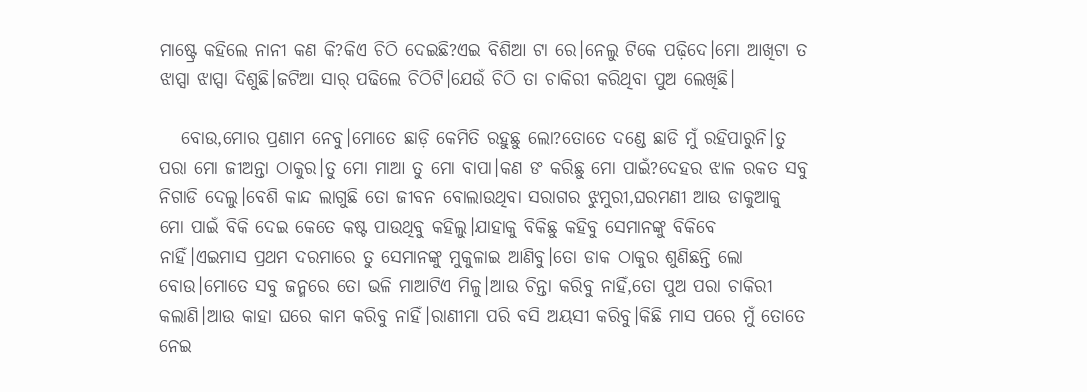ମାଷ୍ଟ୍ରେ କହିଲେ ନାନୀ କଣ କି?କିଏ ଚିଠି ଦେଇଛି?ଏଇ ବିଶିଆ ଟା ରେ।ନେଲୁ ଟିକେ ପଢ଼ିଦେ।ମୋ ଆଖିଟା ତ ଝାପ୍ସା ଝାପ୍ସା ଦିଶୁଛି।ଜଟିଆ ସାର୍ ପଢିଲେ ଚିଠିଟି।ଯେଉଁ ଚିଠି ତା ଚାକିରୀ କରିଥିବା ପୁଅ ଲେଖିଛି।

   ବୋଉ,ମୋର ପ୍ରଣାମ ନେବୁ।ମୋତେ ଛାଡ଼ି କେମିତି ରହୁଛୁ ଲୋ?ତୋତେ ଦଣ୍ଡେ ଛାଡି ମୁଁ ରହିପାରୁନି।ତୁ ପରା ମୋ ଜୀଅନ୍ତା ଠାକୁର।ତୁ ମୋ ମାଆ ତୁ ମୋ ବାପା।କଣ ଙ କରିଛୁ ମୋ ପାଇଁ?ଦେହର ଝାଳ ରକତ ସବୁ ନିଗାଡି ଦେଲୁ।ବେଶି କାନ୍ଦ ଲାଗୁଛି ତୋ ଜୀବନ ବୋଲାଉଥିବା ସରାଗର ଝୁମୁରୀ,ଘରମଣୀ ଆଉ ଡାକୁଆକୁ ମୋ ପାଇଁ ବିକି ଦେଇ କେତେ କଷ୍ଟ ପାଉଥିବୁ କହିଲୁ।ଯାହାକୁ ବିକିଛୁ କହିବୁ ସେମାନଙ୍କୁ ବିକିବେ ନାହିଁ।ଏଇମାସ ପ୍ରଥମ ଦରମାରେ ତୁ ସେମାନଙ୍କୁ ମୁକୁଳାଇ ଆଣିବୁ।ତୋ ଡାକ ଠାକୁର ଶୁଣିଛନ୍ତି ଲୋ ବୋଉ।ମୋତେ ସବୁ ଜନ୍ମରେ ତୋ ଭଳି ମାଆଟିଏ ମିଳୁ।ଆଉ ଚିନ୍ତା କରିବୁ ନାହିଁ,ତୋ ପୁଅ ପରା ଚାକିରୀ କଲାଣି।ଆଉ କାହା ଘରେ କାମ କରିବୁ ନାହିଁ।ରାଣୀମା ପରି ବସି ଅୟସୀ କରିବୁ।କିଛି ମାସ ପରେ ମୁଁ ତୋତେ ନେଇ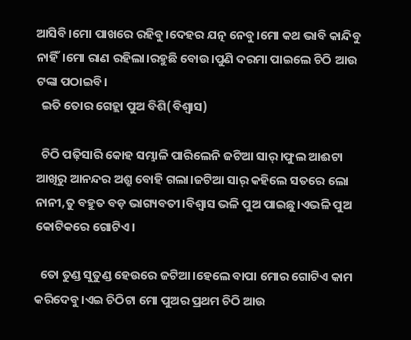ଆସିବି।ମୋ ପାଖରେ ରହିବୁ।ଦେହର ଯତ୍ନ ନେବୁ।ମୋ କଥ ଭାବି କାନ୍ଦିବୁ ନାହିଁ।ମୋ ରାଣ ରହିଲା।ରହୁଛି ବୋଉ।ପୁଣି ଦରମା ପାଇଲେ ଚିଠି ଆଉ ଟଙ୍କା ପଠାଇବି।
  ଇତି ତୋର ଗେହ୍ଲା ପୁଅ ବିଶି(ବିଶ୍ୱାସ)

  ଚିଠି ପଢ଼ିସାରି କୋହ ସମ୍ଭାଳି ପାରିଲେନି ଜଟିଆ ସାର୍।ଫୁଲ ଆଈଟା ଆଖିରୁ ଆନନ୍ଦର ଅଶ୍ରୁ ବୋହି ଗଲା।ଜଟିଆ ସାର୍ କହିଲେ ସତରେ ଲୋ ନାନୀ,ତୁ ବହୁତ ବଡ଼ ଭାଗ୍ୟବତୀ।ବିଶ୍ୱାସ ଭଳି ପୁଅ ପାଇଛୁ।ଏଭଳି ପୁଅ କୋଟିକରେ ଗୋଟିଏ।

  ତୋ ତୁଣ୍ଡ ସୁତୁଣ୍ଡ ହେଉରେ ଜଟିଆ।ହେଲେ ବାପା ମୋର ଗୋଟିଏ କାମ କରିଦେବୁ।ଏଇ ଚିଠିଟା ମୋ ପୁଅର ପ୍ରଥମ ଚିଠି ଆଉ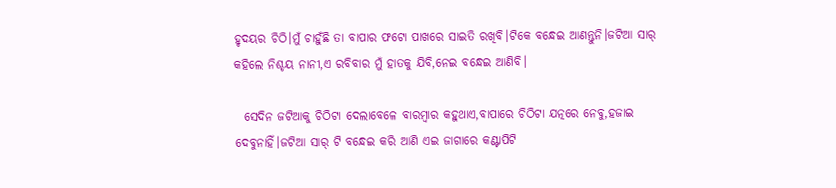ହୃଦୟର ଚିଠି।ମୁଁ ଚାହୁଁଛି ତା ବାପାର ଫଟୋ ପାଖରେ ସାଇତି ରଖିବି।ଟିକେ ବନ୍ଧେଇ ଆଣନ୍ତୁନି।ଜଟିଆ ସାର୍ କହିଲେ ନିଶ୍ଚୟ ନାନୀ,ଏ ରବିବାର ମୁଁ ହାତକୁ ଯିବି,ନେଇ ବନ୍ଧେଇ ଆଣିବି।

  ସେଦିନ ଜଟିଆକୁ ଚିଠିଟା ଦେଲାବେଳେ ବାରମ୍ବାର କହୁଥାଏ,ବାପାରେ ଚିଠିଟା ଯତ୍ନରେ ନେବୁ,ହଜାଇ ଦେବୁନାହିଁ।ଜଟିଆ ସାର୍ ଟି ବନ୍ଧେଇ କରି ଆଣି ଏଇ ଜାଗାରେ କଣ୍ଟାପିଟି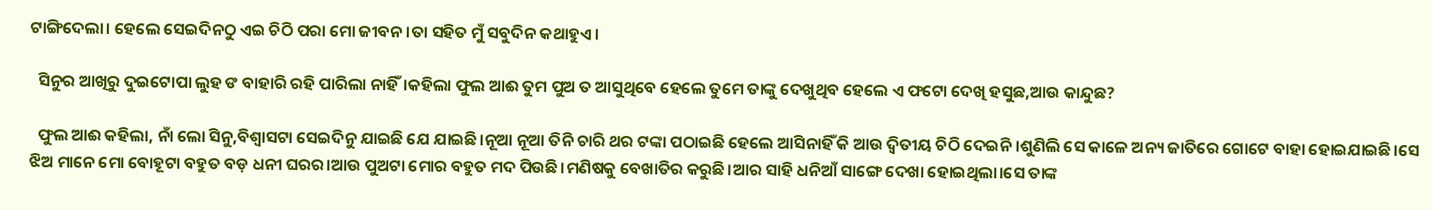ଟାଙ୍ଗିଦେଲା। ହେଲେ ସେଇଦିନଠୁ ଏଇ ଚିଠି ପରା ମୋ ଜୀବନ।ତା ସହିତ ମୁଁ ସବୁଦିନ କଥାହୁଏ।

  ସିନୁର ଆଖିରୁ ଦୁଇଟୋପା ଲୁହ ଙ ବାହାରି ରହି ପାରିଲା ନାହିଁ।କହିଲା ଫୁଲ ଆଈ ତୁମ ପୁଅ ତ ଆସୁଥିବେ ହେଲେ ତୁମେ ତାଙ୍କୁ ଦେଖୁଥିବ ହେଲେ ଏ ଫଟୋ ଦେଖି ହସୁଛ,ଆଉ କାନ୍ଦୁଛ?

  ଫୁଲ ଆଈ କହିଲା, ନାଁ ଲୋ ସିନୁ,ବିଶ୍ୱାସଟା ସେଇଦିନୁ ଯାଇଛି ଯେ ଯାଇଛି।ନୂଆ ନୂଆ ତିନି ଚାରି ଥର ଟଙ୍କା ପଠାଇଛି ହେଲେ ଆସିନାହିଁ କି ଆଉ ଦ୍ଵିତୀୟ ଚିଠି ଦେଇନି।ଶୁଣିଲି ସେ କାଳେ ଅନ୍ୟ ଜାତିରେ ଗୋଟେ ବାହା ହୋଇଯାଇଛି।ସେ ଝିଅ ମାନେ ମୋ ବୋହୂଟା ବହୁତ ବଡ଼ ଧନୀ ଘରର।ଆଉ ପୁଅଟା ମୋର ବହୁତ ମଦ ପିଉଛି।ମଣିଷକୁ ବେଖାତିର କରୁଛି।ଆର ସାହି ଧନିଆଁ ସାଙ୍ଗେ ଦେଖା ହୋଇଥିଲା।ସେ ତାଙ୍କ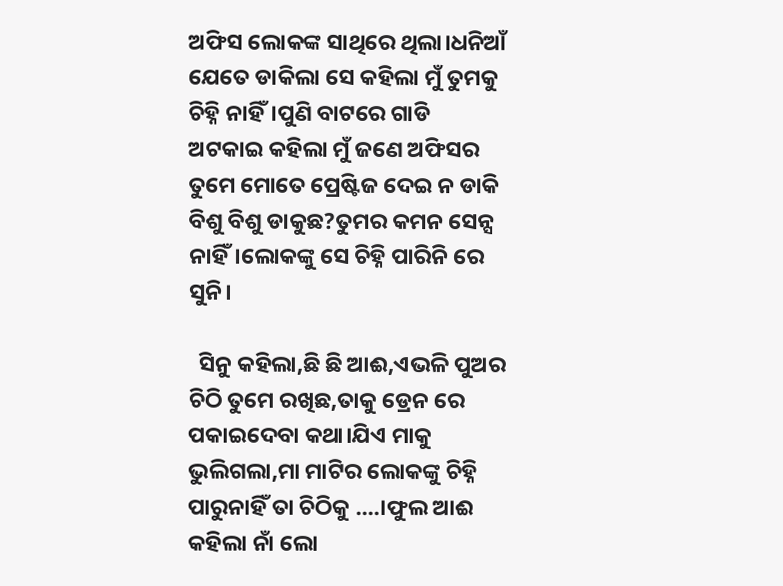ଅଫିସ ଲୋକଙ୍କ ସାଥିରେ ଥିଲା।ଧନିଆଁ ଯେତେ ଡାକିଲା ସେ କହିଲା ମୁଁ ତୁମକୁ ଚିହ୍ନି ନାହିଁ।ପୁଣି ବାଟରେ ଗାଡି ଅଟକାଇ କହିଲା ମୁଁ ଜଣେ ଅଫିସର ତୁମେ ମୋତେ ପ୍ରେଷ୍ଟିଜ ଦେଇ ନ ଡାକି ବିଶୁ ବିଶୁ ଡାକୁଛ?ତୁମର କମନ ସେନ୍ସ ନାହିଁ।ଲୋକଙ୍କୁ ସେ ଚିହ୍ନି ପାରିନି ରେ ସୁନି।

  ସିନୁ କହିଲା,ଛି ଛି ଆଈ,ଏଭଳି ପୁଅର ଚିଠି ତୁମେ ରଖିଛ,ତାକୁ ଡ୍ରେନ ରେ ପକାଇଦେବା କଥା।ଯିଏ ମାକୁ ଭୁଲିଗଲା,ମା ମାଟିର ଲୋକଙ୍କୁ ଚିହ୍ନି ପାରୁନାହିଁ ତା ଚିଠିକୁ ....।ଫୁଲ ଆଈ କହିଲା ନାଁ ଲୋ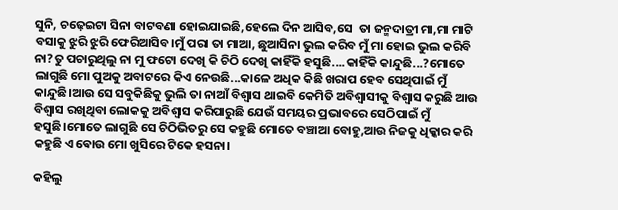ସୁନି, ଚଢ଼େଇଟା ସିନା ବାଟବଣା ହୋଇଯାଇଛି,ହେଲେ ଦିନ ଆସିବ,ସେ  ତା ଜନ୍ମଦାତ୍ରୀ ମା,ମା ମାଟି ବସାକୁ ଝୁରି ଝୁରି ଫେରିଆସିବ।ମୁଁ ପରା ତା ମାଆ, ଛୁଆସିନା ଭୁଲ କରିବ ମୁଁ ମା ହୋଇ ଭୁଲ କରିବି ନା?ତୁ ପଚାରୁଥିଲୁ ନା ମୁ ଫଟୋ ଦେଖି କି ଚିଠି ଦେଖି କାହିଁକି ହସୁଛି....କାହିଁକି କାନ୍ଦୁଛି...?ମୋତେ ଲାଗୁଛି ମୋ ପୁଅକୁ ଅବାଟରେ କିଏ ନେଉଛି...କାଳେ ଅଧିକ କିଛି ଖରାପ ହେବ ସେଥିପାଇଁ ମୁଁ କାନ୍ଦୁଛି।ଆଉ ସେ ସବୁକିଛିକୁ ଭୁଲି ତା ନାଆଁ ବିଶ୍ୱାସ ଥାଇବି କେମିତି ଅବିଶ୍ୱାସୀକୁ ବିଶ୍ୱାସ କରୁଛି ଆଉ ବିଶ୍ୱାସ ରଖିଥିବା ଲୋକକୁ ଅବିଶ୍ୱାସ କରିପାରୁଛି ଯେଉଁ ସମୟର ପ୍ରଭାବରେ ସେଠିପାଇଁ ମୁଁ ହସୁଛି।ମୋତେ ଲାଗୁଛି ସେ ଚିଠିଭିତରୁ ସେ କହୁଛି ମୋତେ ବଞ୍ଚାଆ ବୋହୁ,ଆଉ ନିଜକୁ ଧିକ୍କାର କରି କହୁଛି ଏ ଵୋଉ ମୋ ଖୁସିରେ ଟିକେ ହସନା।

କହିଲୁ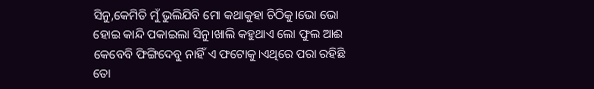ସିନୁ,କେମିତି ମୁଁ ଭୁଲିଯିବି ମୋ କଥାକୁହା ଚିଠିକୁ।ଭୋ ଭୋ ହୋଇ କାନ୍ଦି ପକାଇଲା ସିନୁ।ଖାଲି କହୁଥାଏ ଲୋ ଫୁଲ ଆଈ କେବେବି ଫିଙ୍ଗିଦେବୁ ନାହିଁ ଏ ଫଟୋକୁ।ଏଥିରେ ପରା ରହିଛି ତୋ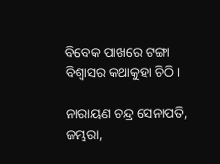ବିବେକ ପାଖରେ ଟଙ୍ଗା ବିଶ୍ୱାସର କଥାକୁହା ଚିଠି।

ନାରାୟଣ ଚନ୍ଦ୍ର ସେନାପତି, ଜମ୍ଭରା,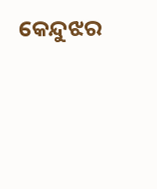କେନ୍ଦୁଝର